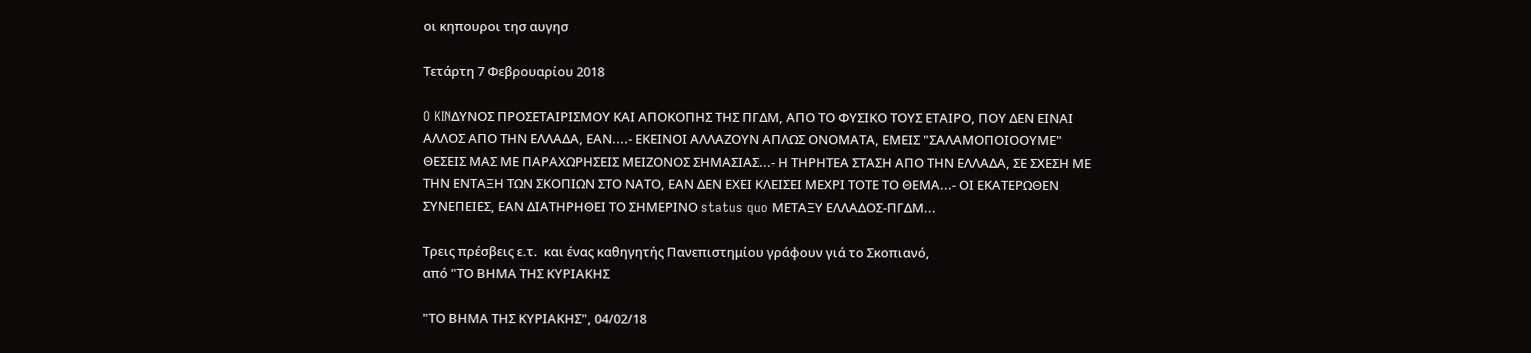οι κηπουροι τησ αυγησ

Τετάρτη 7 Φεβρουαρίου 2018

O KINΔΥΝΟΣ ΠΡΟΣΕΤΑΙΡΙΣΜΟΥ ΚΑΙ ΑΠΟΚΟΠΗΣ ΤΗΣ ΠΓΔΜ, ΑΠΟ ΤΟ ΦΥΣΙΚΟ ΤΟΥΣ ΕΤΑΙΡΟ, ΠΟΥ ΔΕΝ ΕΙΝΑΙ ΑΛΛΟΣ ΑΠΟ ΤΗΝ ΕΛΛΑΔΑ, ΕΑΝ....- ΕΚΕΙΝΟΙ ΑΛΛΑΖΟΥΝ ΑΠΛΩΣ ΟΝΟΜΑΤΑ, ΕΜΕΙΣ "ΣΑΛΑΜΟΠΟΙΟΟΥΜΕ" ΘΕΣΕΙΣ ΜΑΣ ΜΕ ΠΑΡΑΧΩΡΗΣΕΙΣ ΜΕΙΖΟΝΟΣ ΣΗΜΑΣΙΑΣ...- Η ΤΗΡΗΤΕΑ ΣΤΑΣΗ ΑΠΟ ΤΗΝ ΕΛΛΑΔΑ, ΣΕ ΣΧΕΣΗ ΜΕ ΤΗΝ ΕΝΤΑΞΗ ΤΩΝ ΣΚΟΠΙΩΝ ΣΤΟ ΝΑΤΟ, ΕΑΝ ΔΕΝ ΕΧΕΙ ΚΛΕΙΣΕΙ ΜΕΧΡΙ ΤΟΤΕ ΤΟ ΘΕΜΑ...- ΟΙ ΕΚΑΤΕΡΩΘΕΝ ΣΥΝΕΠΕΙΕΣ, ΕΑΝ ΔΙΑΤΗΡΗΘΕΙ ΤΟ ΣΗΜΕΡΙΝΟ status quo ΜΕΤΑΞΥ ΕΛΛΑΔΟΣ-ΠΓΔΜ...

Τρεις πρέσβεις ε.τ.  και ένας καθηγητής Πανεπιστημίου γράφουν γιά το Σκοπιανό,
από "ΤΟ ΒΗΜΑ ΤΗΣ ΚΥΡΙΑΚΗΣ

"ΤΟ ΒΗΜΑ ΤΗΣ ΚΥΡΙΑΚΗΣ", 04/02/18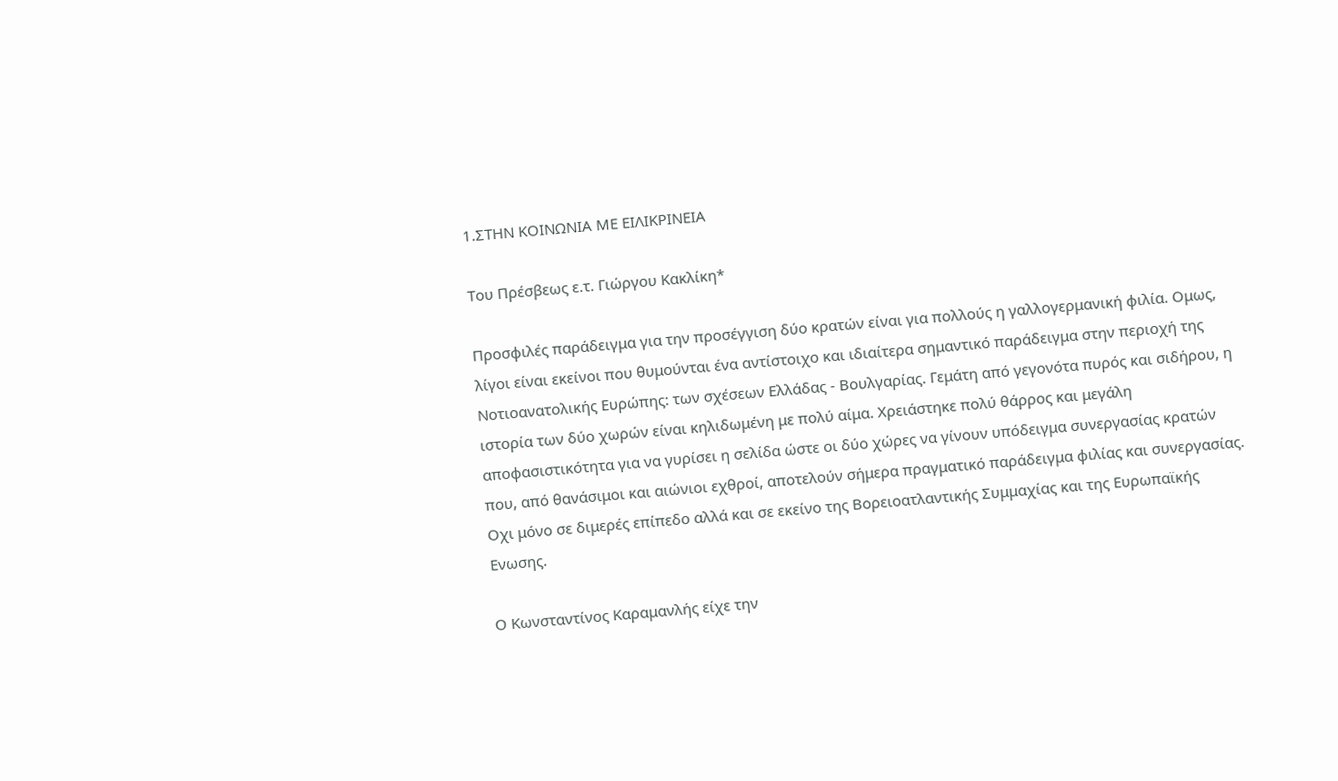1.ΣΤΗΝ ΚΟΙΝΩΝΙΑ ΜΕ ΕΙΛΙΚΡΙΝΕΙΑ

Του Πρέσβεως ε.τ. Γιώργου Κακλίκη*

Προσφιλές παράδειγμα για την προσέγγιση δύο κρατών είναι για πολλούς η γαλλογερμανική φιλία. Ομως, λίγοι είναι εκείνοι που θυμούνται ένα αντίστοιχο και ιδιαίτερα σημαντικό παράδειγμα στην περιοχή της Νοτιοανατολικής Ευρώπης: των σχέσεων Ελλάδας - Βουλγαρίας. Γεμάτη από γεγονότα πυρός και σιδήρου, η ιστορία των δύο χωρών είναι κηλιδωμένη με πολύ αίμα. Χρειάστηκε πολύ θάρρος και μεγάλη αποφασιστικότητα για να γυρίσει η σελίδα ώστε οι δύο χώρες να γίνουν υπόδειγμα συνεργασίας κρατών που, από θανάσιμοι και αιώνιοι εχθροί, αποτελούν σήμερα πραγματικό παράδειγμα φιλίας και συνεργασίας. Οχι μόνο σε διμερές επίπεδο αλλά και σε εκείνο της Βορειοατλαντικής Συμμαχίας και της Ευρωπαϊκής Ενωσης.

Ο Κωνσταντίνος Καραμανλής είχε την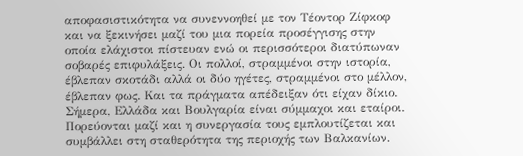αποφασιστικότητα να συνεννοηθεί με τον Τέοντορ Ζίφκοφ και να ξεκινήσει μαζί του μια πορεία προσέγγισης στην οποία ελάχιστοι πίστευαν ενώ οι περισσότεροι διατύπωναν σοβαρές επιφυλάξεις. Οι πολλοί, στραμμένοι στην ιστορία, έβλεπαν σκοτάδι αλλά οι δύο ηγέτες, στραμμένοι στο μέλλον, έβλεπαν φως. Και τα πράγματα απέδειξαν ότι είχαν δίκιο. Σήμερα, Ελλάδα και Βουλγαρία είναι σύμμαχοι και εταίροι. Πορεύονται μαζί και η συνεργασία τους εμπλουτίζεται και συμβάλλει στη σταθερότητα της περιοχής των Βαλκανίων.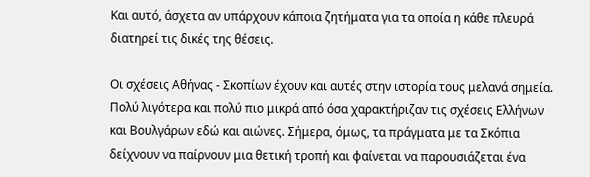Και αυτό, άσχετα αν υπάρχουν κάποια ζητήματα για τα οποία η κάθε πλευρά διατηρεί τις δικές της θέσεις.

Οι σχέσεις Αθήνας - Σκoπίων έχουν και αυτές στην ιστορία τους μελανά σημεία. Πολύ λιγότερα και πολύ πιο μικρά από όσα χαρακτήριζαν τις σχέσεις Ελλήνων και Βουλγάρων εδώ και αιώνες. Σήμερα, όμως, τα πράγματα με τα Σκόπια δείχνουν να παίρνουν μια θετική τροπή και φαίνεται να παρουσιάζεται ένα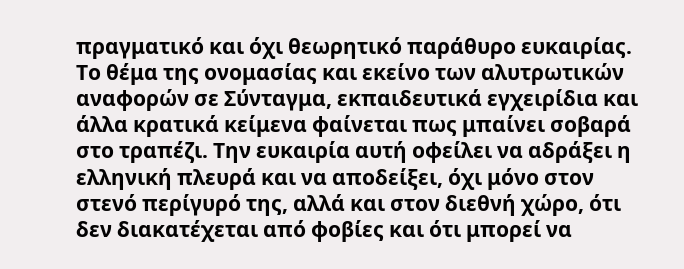πραγματικό και όχι θεωρητικό παράθυρο ευκαιρίας. Το θέμα της ονομασίας και εκείνο των αλυτρωτικών αναφορών σε Σύνταγμα, εκπαιδευτικά εγχειρίδια και άλλα κρατικά κείμενα φαίνεται πως μπαίνει σοβαρά στο τραπέζι. Την ευκαιρία αυτή οφείλει να αδράξει η ελληνική πλευρά και να αποδείξει, όχι μόνο στον στενό περίγυρό της, αλλά και στον διεθνή χώρο, ότι δεν διακατέχεται από φοβίες και ότι μπορεί να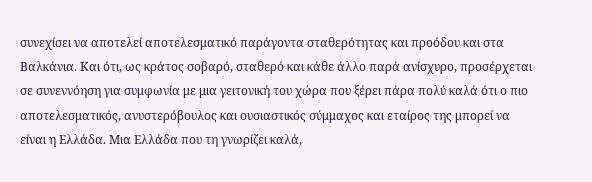συνεχίσει να αποτελεί αποτελεσματικό παράγοντα σταθερότητας και προόδου και στα Βαλκάνια. Και ότι, ως κράτος σοβαρό, σταθερό και κάθε άλλο παρά ανίσχυρο, προσέρχεται σε συνεννόηση για συμφωνία με μια γειτονική του χώρα που ξέρει πάρα πολύ καλά ότι ο πιο αποτελεσματικός, ανυστερόβουλος και ουσιαστικός σύμμαχος και εταίρος της μπορεί να είναι η Ελλάδα. Μια Ελλάδα που τη γνωρίζει καλά,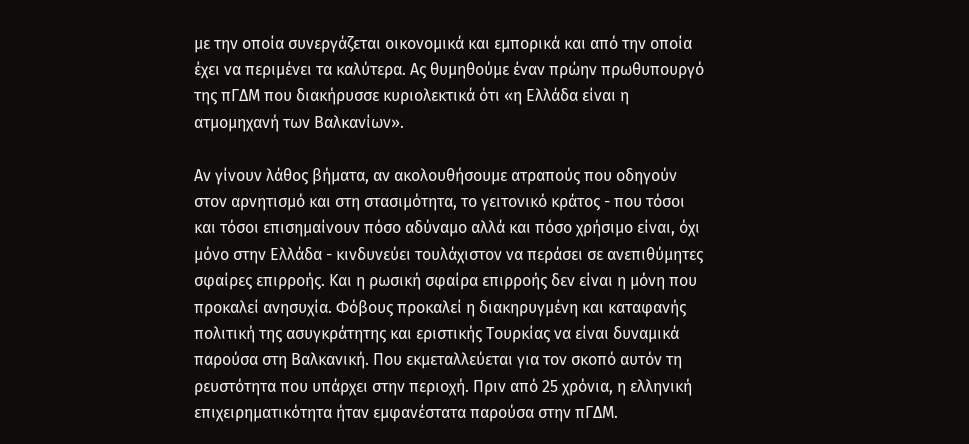με την οποία συνεργάζεται οικονομικά και εμπορικά και από την οποία έχει να περιμένει τα καλύτερα. Ας θυμηθούμε έναν πρώην πρωθυπουργό της πΓΔΜ που διακήρυσσε κυριολεκτικά ότι «η Ελλάδα είναι η ατμομηχανή των Βαλκανίων».

Αν γίνουν λάθος βήματα, αν ακολουθήσουμε ατραπούς που οδηγούν στον αρνητισμό και στη στασιμότητα, το γειτονικό κράτος - που τόσοι και τόσοι επισημαίνουν πόσο αδύναμο αλλά και πόσο χρήσιμο είναι, όχι μόνο στην Ελλάδα - κινδυνεύει τουλάχιστον να περάσει σε ανεπιθύμητες σφαίρες επιρροής. Και η ρωσική σφαίρα επιρροής δεν είναι η μόνη που προκαλεί ανησυχία. Φόβους προκαλεί η διακηρυγμένη και καταφανής πολιτική της ασυγκράτητης και εριστικής Τουρκίας να είναι δυναμικά παρούσα στη Βαλκανική. Που εκμεταλλεύεται για τον σκοπό αυτόν τη ρευστότητα που υπάρχει στην περιοχή. Πριν από 25 χρόνια, η ελληνική επιχειρηματικότητα ήταν εμφανέστατα παρούσα στην πΓΔΜ.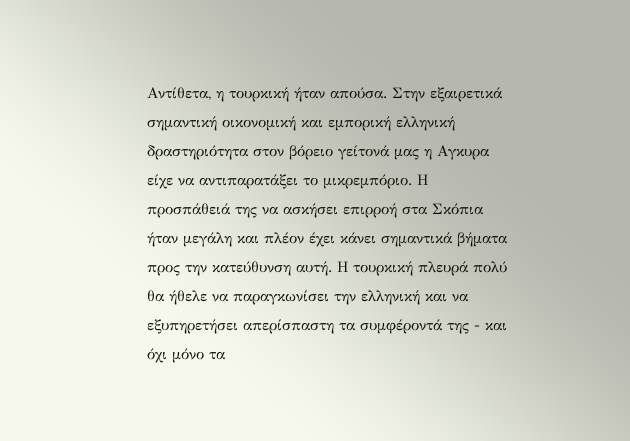Αντίθετα, η τουρκική ήταν απούσα. Στην εξαιρετικά σημαντική οικονομική και εμπορική ελληνική δραστηριότητα στον βόρειο γείτονά μας η Αγκυρα είχε να αντιπαρατάξει το μικρεμπόριο. Η προσπάθειά της να ασκήσει επιρροή στα Σκόπια ήταν μεγάλη και πλέον έχει κάνει σημαντικά βήματα προς την κατεύθυνση αυτή. Η τουρκική πλευρά πολύ θα ήθελε να παραγκωνίσει την ελληνική και να εξυπηρετήσει απερίσπαστη τα συμφέροντά της - και όχι μόνο τα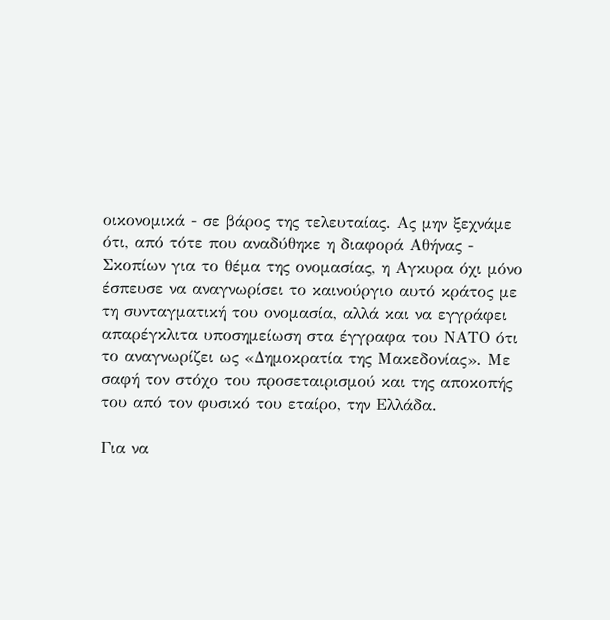οικονομικά - σε βάρος της τελευταίας. Ας μην ξεχνάμε ότι, από τότε που αναδύθηκε η διαφορά Αθήνας - Σκοπίων για το θέμα της ονομασίας, η Αγκυρα όχι μόνο έσπευσε να αναγνωρίσει το καινούργιο αυτό κράτος με τη συνταγματική του ονομασία, αλλά και να εγγράφει απαρέγκλιτα υποσημείωση στα έγγραφα του ΝΑΤΟ ότι το αναγνωρίζει ως «Δημοκρατία της Μακεδονίας». Με σαφή τον στόχο του προσεταιρισμού και της αποκοπής του από τον φυσικό του εταίρο, την Ελλάδα.

Για να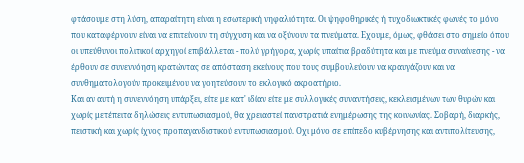φτάσουμε στη λύση, απαραίτητη είναι η εσωτερική νηφαλιότητα. Οι ψηφοθηρικές ή τυχοδιωκτικές φωνές το μόνο που καταφέρνουν είναι να επιτείνουν τη σύγχυση και να οξύνουν τα πνεύματα. Εχουμε, όμως, φθάσει στο σημείο όπου οι υπεύθυνοι πολιτικοί αρχηγοί επιβάλλεται - πολύ γρήγορα, χωρίς υπαίτια βραδύτητα και με πνεύμα συναίνεσης - να έρθουν σε συνεννόηση κρατώντας σε απόσταση εκείνους που τους συμβουλεύουν να κραυγάζουν και να συνθηματολογούν προκειμένου να γοητεύσουν το εκλογικό ακροατήριο.
Και αν αυτή η συνεννόηση υπάρξει, είτε με κατ' ιδίαν είτε με συλλογικές συναντήσεις, κεκλεισμένων των θυρών και χωρίς μετέπειτα δηλώσεις εντυπωσιασμού, θα χρειαστεί πανστρατιά ενημέρωσης της κοινωνίας. Σοβαρή, διαρκής, πειστική και χωρίς ίχνος προπαγανδιστικού εντυπωσιασμού. Οχι μόνο σε επίπεδο κυβέρνησης και αντιπολίτευσης,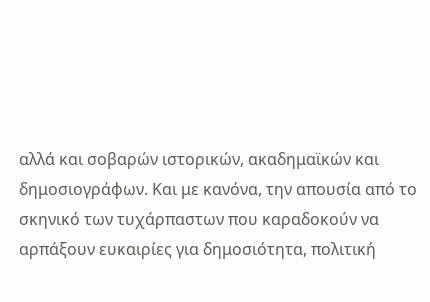αλλά και σοβαρών ιστορικών, ακαδημαϊκών και δημοσιογράφων. Και με κανόνα, την απουσία από το σκηνικό των τυχάρπαστων που καραδοκούν να αρπάξουν ευκαιρίες για δημοσιότητα, πολιτική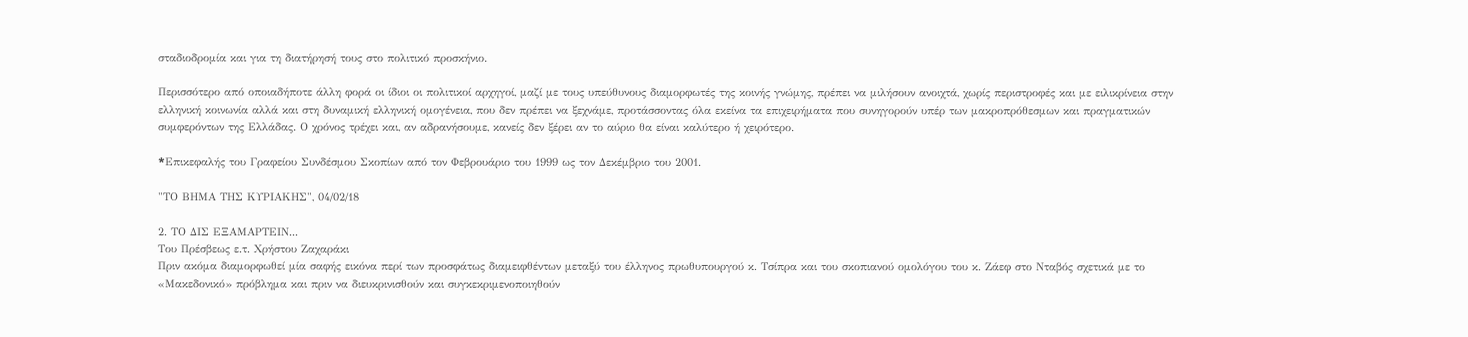σταδιοδρομία και για τη διατήρησή τους στο πολιτικό προσκήνιο.

Περισσότερο από οποιαδήποτε άλλη φορά οι ίδιοι οι πολιτικοί αρχηγοί, μαζί με τους υπεύθυνους διαμορφωτές της κοινής γνώμης, πρέπει να μιλήσουν ανοιχτά, χωρίς περιστροφές και με ειλικρίνεια στην ελληνική κοινωνία αλλά και στη δυναμική ελληνική ομογένεια, που δεν πρέπει να ξεχνάμε, προτάσσοντας όλα εκείνα τα επιχειρήματα που συνηγορούν υπέρ των μακροπρόθεσμων και πραγματικών συμφερόντων της Ελλάδας. Ο χρόνος τρέχει και, αν αδρανήσουμε, κανείς δεν ξέρει αν το αύριο θα είναι καλύτερο ή χειρότερο.

*Eπικεφαλής του Γραφείου Συνδέσμου Σκοπίων από τον Φεβρουάριο του 1999 ως τον Δεκέμβριο του 2001.

"ΤΟ ΒΗΜΑ ΤΗΣ ΚΥΡΙΑΚΗΣ", 04/02/18

2. ΤΟ ΔΙΣ ΕΞΑΜΑΡΤΕΙΝ...
Του Πρέσβεως ε.τ. Χρήστου Ζαχαράκι
Πριν ακόμα διαμορφωθεί μία σαφής εικόνα περί των προσφάτως διαμειφθέντων μεταξύ του έλληνος πρωθυπουργού κ. Τσίπρα και του σκοπιανού ομολόγου του κ. Ζάεφ στο Νταβός σχετικά με το «Μακεδονικό» πρόβλημα και πριν να διευκρινισθούν και συγκεκριμενοποιηθούν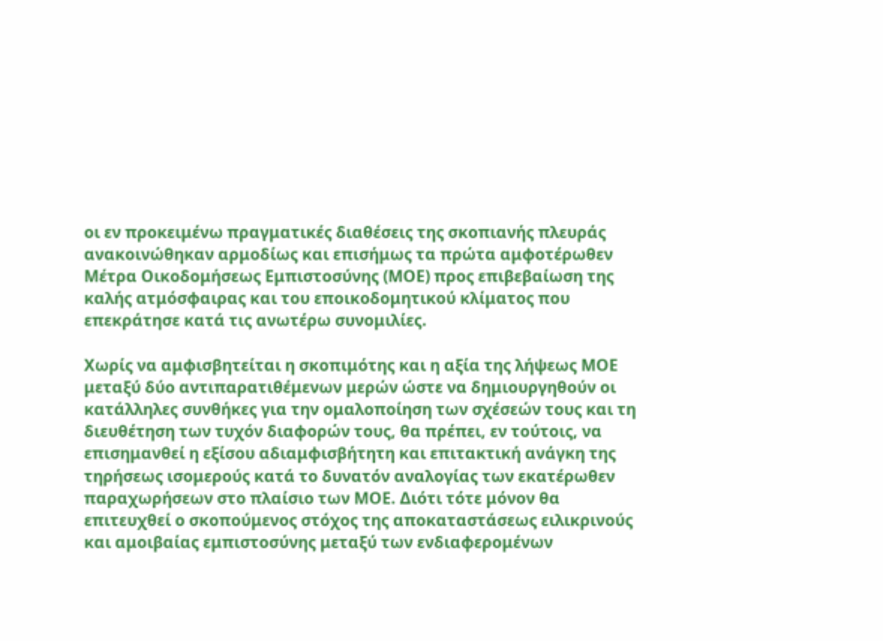οι εν προκειμένω πραγματικές διαθέσεις της σκοπιανής πλευράς ανακοινώθηκαν αρμοδίως και επισήμως τα πρώτα αμφοτέρωθεν Μέτρα Οικοδομήσεως Εμπιστοσύνης (ΜΟΕ) προς επιβεβαίωση της καλής ατμόσφαιρας και του εποικοδομητικού κλίματος που επεκράτησε κατά τις ανωτέρω συνομιλίες.

Χωρίς να αμφισβητείται η σκοπιμότης και η αξία της λήψεως ΜΟΕ μεταξύ δύο αντιπαρατιθέμενων μερών ώστε να δημιουργηθούν οι κατάλληλες συνθήκες για την ομαλοποίηση των σχέσεών τους και τη διευθέτηση των τυχόν διαφορών τους, θα πρέπει, εν τούτοις, να επισημανθεί η εξίσου αδιαμφισβήτητη και επιτακτική ανάγκη της τηρήσεως ισομερούς κατά το δυνατόν αναλογίας των εκατέρωθεν παραχωρήσεων στο πλαίσιο των ΜΟΕ. Διότι τότε μόνον θα επιτευχθεί ο σκοπούμενος στόχος της αποκαταστάσεως ειλικρινούς και αμοιβαίας εμπιστοσύνης μεταξύ των ενδιαφερομένων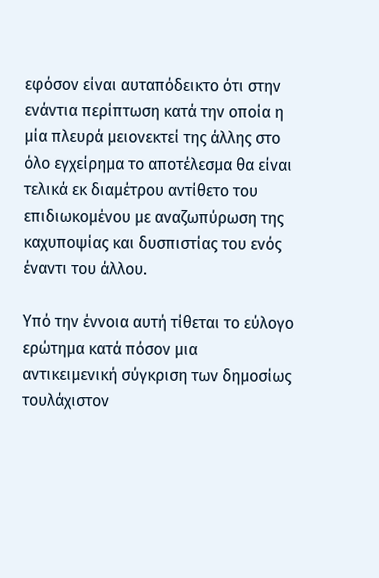εφόσον είναι αυταπόδεικτο ότι στην ενάντια περίπτωση κατά την οποία η μία πλευρά μειονεκτεί της άλλης στο όλο εγχείρημα το αποτέλεσμα θα είναι τελικά εκ διαμέτρου αντίθετο του επιδιωκομένου με αναζωπύρωση της καχυποψίας και δυσπιστίας του ενός έναντι του άλλου.

Υπό την έννοια αυτή τίθεται το εύλογο ερώτημα κατά πόσον μια αντικειμενική σύγκριση των δημοσίως τουλάχιστον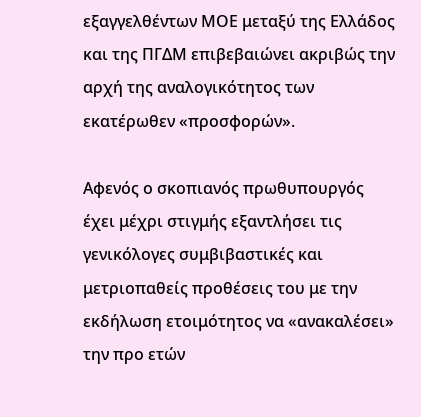εξαγγελθέντων ΜΟΕ μεταξύ της Ελλάδος και της ΠΓΔΜ επιβεβαιώνει ακριβώς την αρχή της αναλογικότητος των εκατέρωθεν «προσφορών».

Αφενός ο σκοπιανός πρωθυπουργός έχει μέχρι στιγμής εξαντλήσει τις γενικόλογες συμβιβαστικές και μετριοπαθείς προθέσεις του με την εκδήλωση ετοιμότητος να «ανακαλέσει» την προ ετών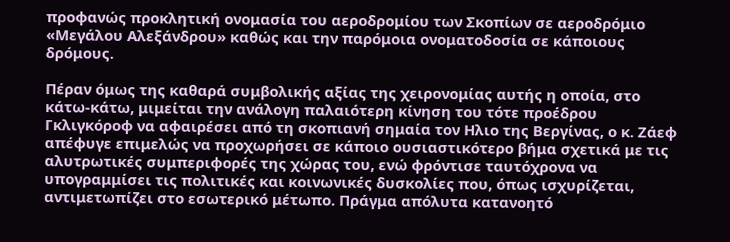προφανώς προκλητική ονομασία του αεροδρομίου των Σκοπίων σε αεροδρόμιο «Μεγάλου Αλεξάνδρου» καθώς και την παρόμοια ονοματοδοσία σε κάποιους δρόμους.

Πέραν όμως της καθαρά συμβολικής αξίας της χειρονομίας αυτής η οποία, στο κάτω-κάτω, μιμείται την ανάλογη παλαιότερη κίνηση του τότε προέδρου Γκλιγκόροφ να αφαιρέσει από τη σκοπιανή σημαία τον Ηλιο της Βεργίνας, ο κ. Ζάεφ απέφυγε επιμελώς να προχωρήσει σε κάποιο ουσιαστικότερο βήμα σχετικά με τις αλυτρωτικές συμπεριφορές της χώρας του, ενώ φρόντισε ταυτόχρονα να υπογραμμίσει τις πολιτικές και κοινωνικές δυσκολίες που, όπως ισχυρίζεται, αντιμετωπίζει στο εσωτερικό μέτωπο. Πράγμα απόλυτα κατανοητό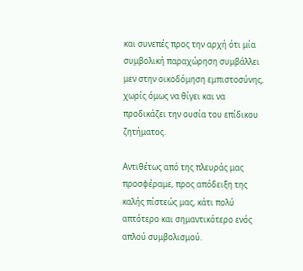και συνεπές προς την αρχή ότι μία συμβολική παραχώρηση συμβάλλει μεν στην οικοδόμηση εμπιστοσύνης, χωρίς όμως να θίγει και να προδικάζει την ουσία του επίδικου ζητήματος.

Αντιθέτως από της πλευράς μας προσφέραμε, προς απόδειξη της καλής πίστεώς μας, κάτι πολύ απτότερο και σημαντικότερο ενός απλού συμβολισμού.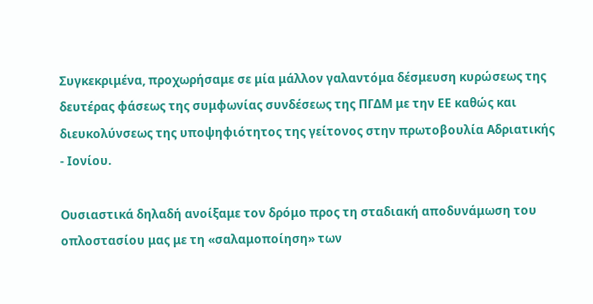Συγκεκριμένα, προχωρήσαμε σε μία μάλλον γαλαντόμα δέσμευση κυρώσεως της δευτέρας φάσεως της συμφωνίας συνδέσεως της ΠΓΔΜ με την ΕΕ καθώς και διευκολύνσεως της υποψηφιότητος της γείτονος στην πρωτοβουλία Αδριατικής - Ιονίου.

Ουσιαστικά δηλαδή ανοίξαμε τον δρόμο προς τη σταδιακή αποδυνάμωση του οπλοστασίου μας με τη «σαλαμοποίηση» των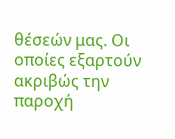θέσεών μας. Οι οποίες εξαρτούν ακριβώς την παροχή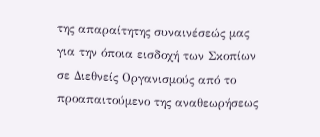της απαραίτητης συναινέσεώς μας για την όποια εισδοχή των Σκοπίων σε Διεθνείς Οργανισμούς από το προαπαιτούμενο της αναθεωρήσεως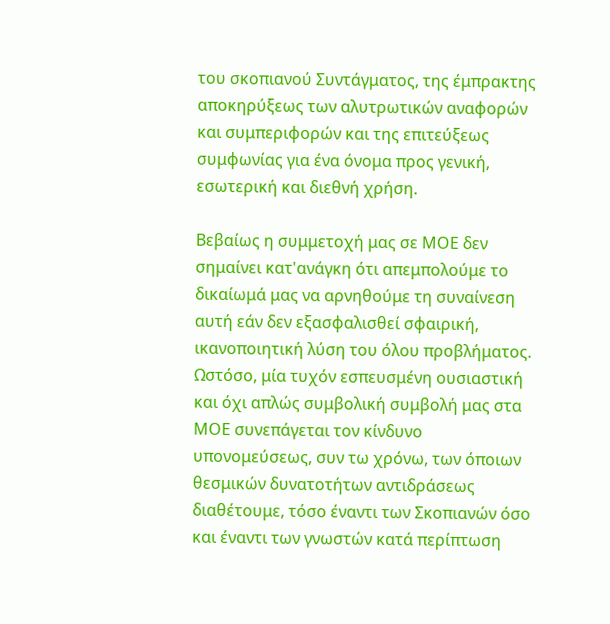του σκοπιανού Συντάγματος, της έμπρακτης αποκηρύξεως των αλυτρωτικών αναφορών και συμπεριφορών και της επιτεύξεως συμφωνίας για ένα όνομα προς γενική, εσωτερική και διεθνή χρήση.

Βεβαίως η συμμετοχή μας σε ΜΟΕ δεν σημαίνει κατ'ανάγκη ότι απεμπολούμε το δικαίωμά μας να αρνηθούμε τη συναίνεση αυτή εάν δεν εξασφαλισθεί σφαιρική, ικανοποιητική λύση του όλου προβλήματος. Ωστόσο, μία τυχόν εσπευσμένη ουσιαστική και όχι απλώς συμβολική συμβολή μας στα ΜΟΕ συνεπάγεται τον κίνδυνο υπονομεύσεως, συν τω χρόνω, των όποιων θεσμικών δυνατοτήτων αντιδράσεως διαθέτουμε, τόσο έναντι των Σκοπιανών όσο και έναντι των γνωστών κατά περίπτωση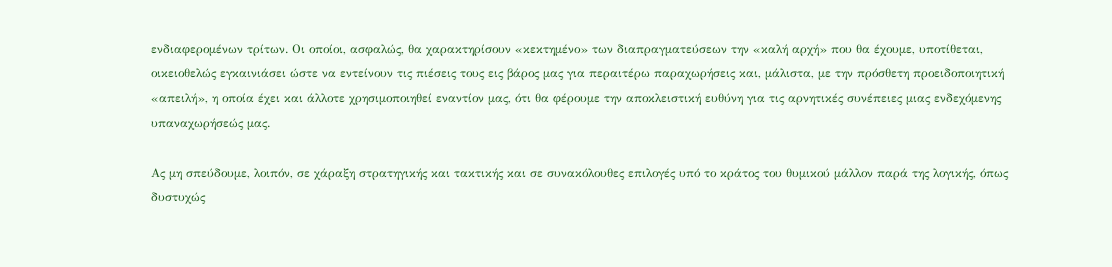ενδιαφερομένων τρίτων. Οι οποίοι, ασφαλώς, θα χαρακτηρίσουν «κεκτημένο» των διαπραγματεύσεων την «καλή αρχή» που θα έχουμε, υποτίθεται, οικειοθελώς εγκαινιάσει ώστε να εντείνουν τις πιέσεις τους εις βάρος μας για περαιτέρω παραχωρήσεις και, μάλιστα, με την πρόσθετη προειδοποιητική «απειλή», η οποία έχει και άλλοτε χρησιμοποιηθεί εναντίον μας, ότι θα φέρουμε την αποκλειστική ευθύνη για τις αρνητικές συνέπειες μιας ενδεχόμενης υπαναχωρήσεώς μας.

Ας μη σπεύδουμε, λοιπόν, σε χάραξη στρατηγικής και τακτικής και σε συνακόλουθες επιλογές υπό το κράτος του θυμικού μάλλον παρά της λογικής, όπως δυστυχώς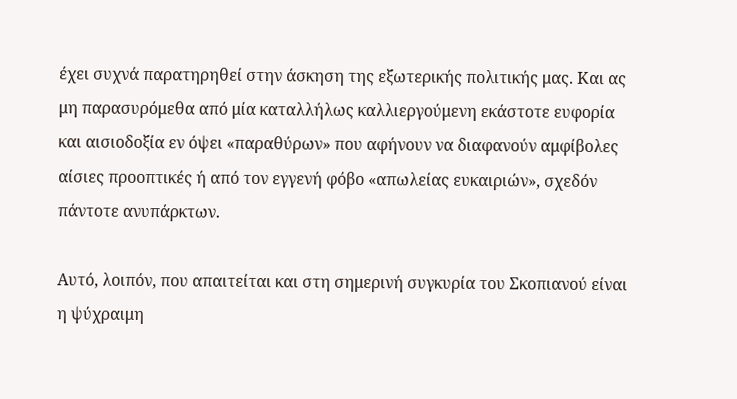έχει συχνά παρατηρηθεί στην άσκηση της εξωτερικής πολιτικής μας. Και ας μη παρασυρόμεθα από μία καταλλήλως καλλιεργούμενη εκάστοτε ευφορία και αισιοδοξία εν όψει «παραθύρων» που αφήνουν να διαφανούν αμφίβολες αίσιες προοπτικές ή από τον εγγενή φόβο «απωλείας ευκαιριών», σχεδόν πάντοτε ανυπάρκτων.

Αυτό, λοιπόν, που απαιτείται και στη σημερινή συγκυρία του Σκοπιανού είναι η ψύχραιμη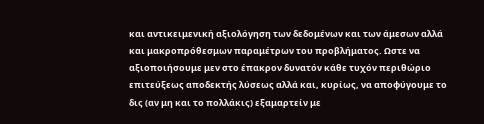και αντικειμενική αξιολόγηση των δεδομένων και των άμεσων αλλά και μακροπρόθεσμων παραμέτρων του προβλήματος. Ωστε να αξιοποιήσουμε μεν στο έπακρον δυνατόν κάθε τυχόν περιθώριο επιτεύξεως αποδεκτής λύσεως αλλά και, κυρίως, να αποφύγουμε το δις (αν μη και το πολλάκις) εξαμαρτείν με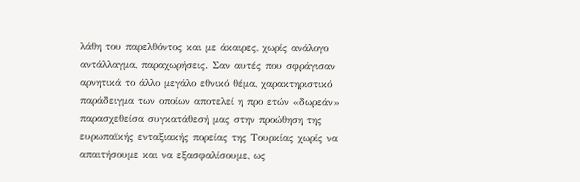λάθη του παρελθόντος και με άκαιρες, χωρίς ανάλογο αντάλλαγμα, παραχωρήσεις. Σαν αυτές που σφράγισαν αρνητικά το άλλο μεγάλο εθνικό θέμα, χαρακτηριστικό παράδειγμα των οποίων αποτελεί η προ ετών «δωρεάν» παρασχεθείσα συγκατάθεσή μας στην προώθηση της ευρωπαϊκής ενταξιακής πορείας της Τουρκίας χωρίς να απαιτήσουμε και να εξασφαλίσουμε, ως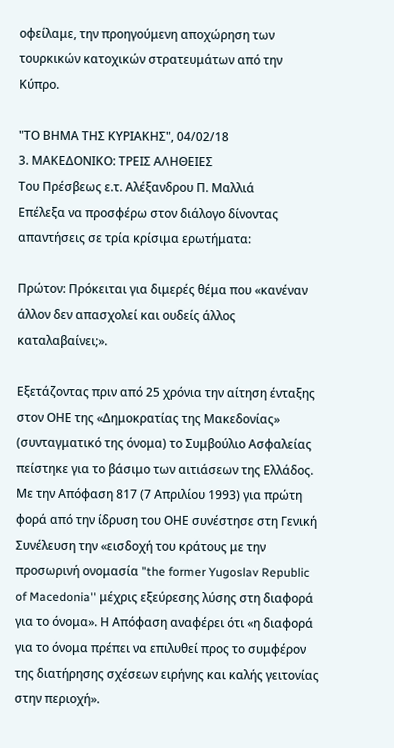οφείλαμε, την προηγούμενη αποχώρηση των τουρκικών κατοχικών στρατευμάτων από την Κύπρο.

"ΤΟ ΒΗΜΑ ΤΗΣ ΚΥΡΙΑΚΗΣ", 04/02/18
3. ΜΑΚΕΔΟΝΙΚΟ: ΤΡΕΙΣ ΑΛΗΘΕΙΕΣ
Του Πρέσβεως ε.τ. Αλέξανδρου Π. Μαλλιά
Επέλεξα να προσφέρω στον διάλογο δίνοντας απαντήσεις σε τρία κρίσιμα ερωτήματα:

Πρώτον: Πρόκειται για διμερές θέμα που «κανέναν άλλον δεν απασχολεί και ουδείς άλλος καταλαβαίνει;».

Εξετάζοντας πριν από 25 χρόνια την αίτηση ένταξης στον ΟΗΕ της «Δημοκρατίας της Μακεδονίας» (συνταγματικό της όνομα) το Συμβούλιο Ασφαλείας πείστηκε για το βάσιμο των αιτιάσεων της Ελλάδος. Με την Απόφαση 817 (7 Απριλίου 1993) για πρώτη φορά από την ίδρυση του ΟΗΕ συνέστησε στη Γενική Συνέλευση την «εισδοχή του κράτους με την προσωρινή ονομασία "the former Yugoslav Republic of Macedonia'' μέχρις εξεύρεσης λύσης στη διαφορά για το όνομα». Η Απόφαση αναφέρει ότι «η διαφορά για το όνομα πρέπει να επιλυθεί προς το συμφέρον της διατήρησης σχέσεων ειρήνης και καλής γειτονίας στην περιοχή».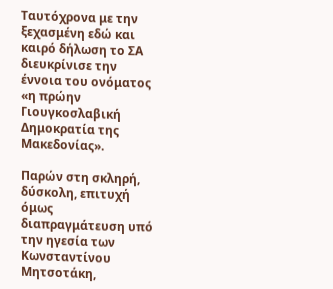Ταυτόχρονα με την ξεχασμένη εδώ και καιρό δήλωση το ΣΑ διευκρίνισε την έννοια του ονόματος «η πρώην Γιουγκοσλαβική Δημοκρατία της Μακεδονίας».

Παρών στη σκληρή, δύσκολη, επιτυχή όμως διαπραγμάτευση υπό την ηγεσία των Κωνσταντίνου Μητσοτάκη,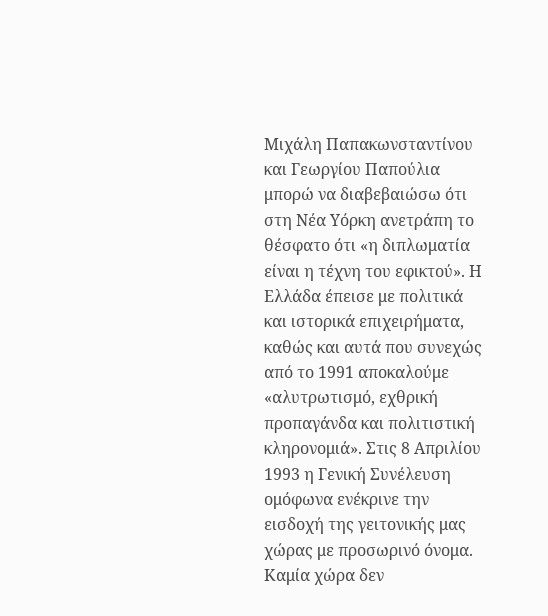Μιχάλη Παπακωνσταντίνου και Γεωργίου Παπούλια μπορώ να διαβεβαιώσω ότι στη Νέα Υόρκη ανετράπη το θέσφατο ότι «η διπλωματία είναι η τέχνη του εφικτού». Η Ελλάδα έπεισε με πολιτικά και ιστορικά επιχειρήματα, καθώς και αυτά που συνεχώς από το 1991 αποκαλούμε «αλυτρωτισμό, εχθρική προπαγάνδα και πολιτιστική κληρονομιά». Στις 8 Απριλίου 1993 η Γενική Συνέλευση ομόφωνα ενέκρινε την εισδοχή της γειτονικής μας χώρας με προσωρινό όνομα. Καμία χώρα δεν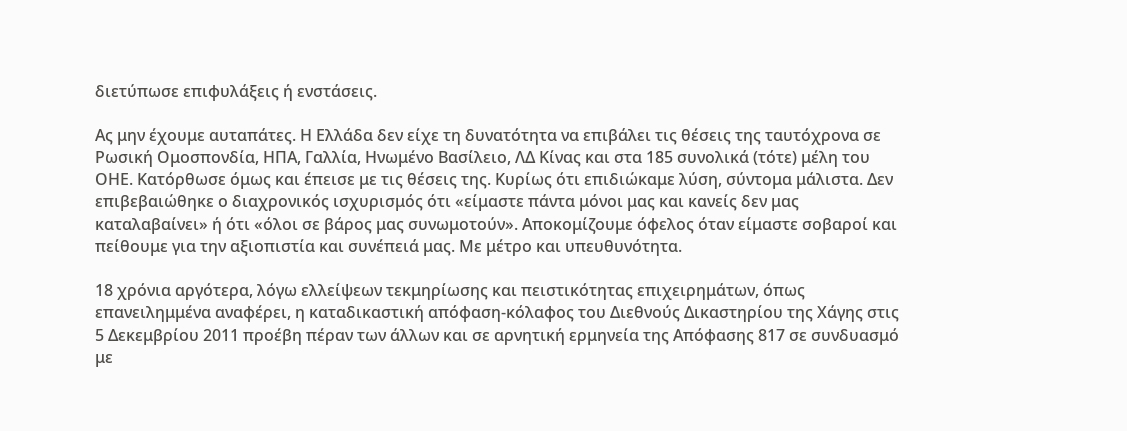διετύπωσε επιφυλάξεις ή ενστάσεις.

Ας μην έχουμε αυταπάτες. Η Ελλάδα δεν είχε τη δυνατότητα να επιβάλει τις θέσεις της ταυτόχρονα σε Ρωσική Ομοσπονδία, ΗΠΑ, Γαλλία, Ηνωμένο Βασίλειο, ΛΔ Κίνας και στα 185 συνολικά (τότε) μέλη του ΟΗΕ. Κατόρθωσε όμως και έπεισε με τις θέσεις της. Κυρίως ότι επιδιώκαμε λύση, σύντομα μάλιστα. Δεν επιβεβαιώθηκε ο διαχρονικός ισχυρισμός ότι «είμαστε πάντα μόνοι μας και κανείς δεν μας καταλαβαίνει» ή ότι «όλοι σε βάρος μας συνωμοτούν». Αποκομίζουμε όφελος όταν είμαστε σοβαροί και πείθουμε για την αξιοπιστία και συνέπειά μας. Με μέτρο και υπευθυνότητα.

18 χρόνια αργότερα, λόγω ελλείψεων τεκμηρίωσης και πειστικότητας επιχειρημάτων, όπως επανειλημμένα αναφέρει, η καταδικαστική απόφαση-κόλαφος του Διεθνούς Δικαστηρίου της Χάγης στις 5 Δεκεμβρίου 2011 προέβη πέραν των άλλων και σε αρνητική ερμηνεία της Απόφασης 817 σε συνδυασμό με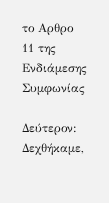το Αρθρο 11 της Ενδιάμεσης Συμφωνίας

Δεύτερον: Δεχθήκαμε,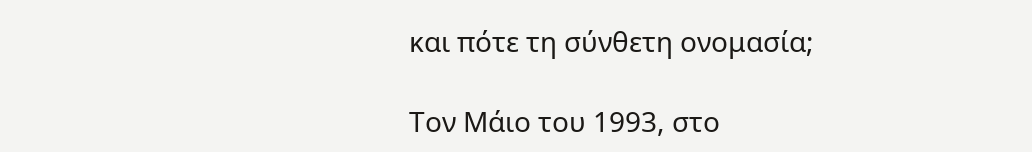και πότε τη σύνθετη ονομασία;

Τον Μάιο του 1993, στο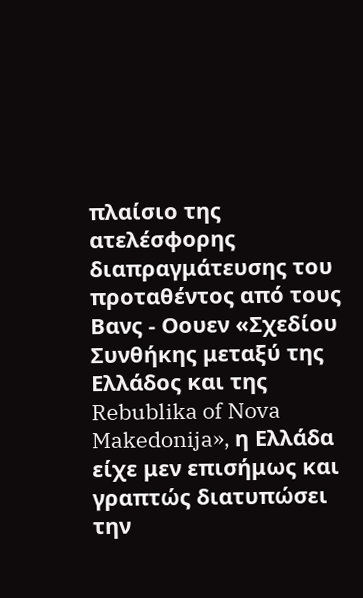πλαίσιο της ατελέσφορης διαπραγμάτευσης του προταθέντος από τους Βανς - Οουεν «Σχεδίου Συνθήκης μεταξύ της Ελλάδος και της Rebublika of Nova Makedonija», η Ελλάδα είχε μεν επισήμως και γραπτώς διατυπώσει την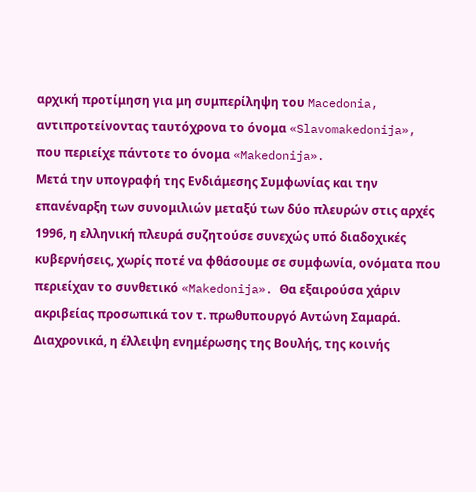αρχική προτίμηση για μη συμπερίληψη του Macedonia, αντιπροτείνοντας ταυτόχρονα το όνομα «Slavomakedonija», που περιείχε πάντοτε το όνομα «Makedonija».
Μετά την υπογραφή της Ενδιάμεσης Συμφωνίας και την επανέναρξη των συνομιλιών μεταξύ των δύο πλευρών στις αρχές 1996, η ελληνική πλευρά συζητούσε συνεχώς υπό διαδοχικές κυβερνήσεις, χωρίς ποτέ να φθάσουμε σε συμφωνία, ονόματα που περιείχαν το συνθετικό «Makedonija». Θα εξαιρούσα χάριν ακριβείας προσωπικά τον τ. πρωθυπουργό Αντώνη Σαμαρά. Διαχρονικά, η έλλειψη ενημέρωσης της Βουλής, της κοινής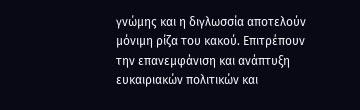γνώμης και η διγλωσσία αποτελούν μόνιμη ρίζα του κακού. Επιτρέπουν την επανεμφάνιση και ανάπτυξη ευκαιριακών πολιτικών και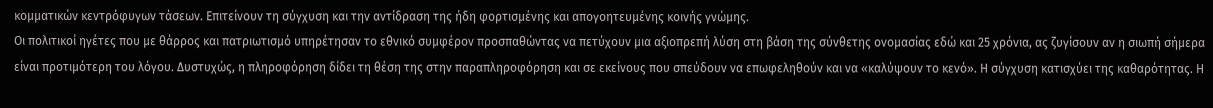κομματικών κεντρόφυγων τάσεων. Επιτείνουν τη σύγχυση και την αντίδραση της ήδη φορτισμένης και απογοητευμένης κοινής γνώμης.
Οι πολιτικοί ηγέτες που με θάρρος και πατριωτισμό υπηρέτησαν το εθνικό συμφέρον προσπαθώντας να πετύχουν μια αξιοπρεπή λύση στη βάση της σύνθετης ονομασίας εδώ και 25 χρόνια, ας ζυγίσουν αν η σιωπή σήμερα είναι προτιμότερη του λόγου. Δυστυχώς, η πληροφόρηση δίδει τη θέση της στην παραπληροφόρηση και σε εκείνους που σπεύδουν να επωφεληθούν και να «καλύψουν το κενό». Η σύγχυση κατισχύει της καθαρότητας. Η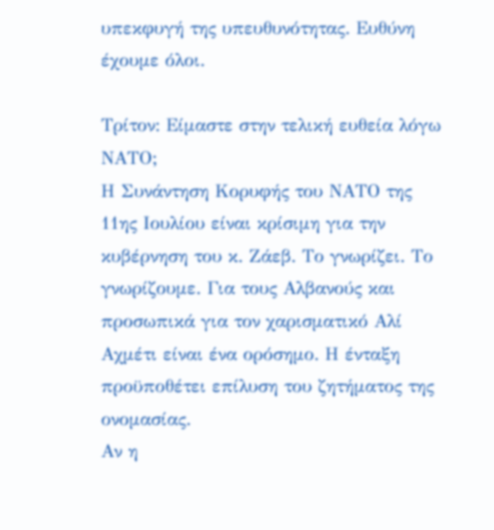υπεκφυγή της υπευθυνότητας. Ευθύνη έχουμε όλοι.

Τρίτον: Είμαστε στην τελική ευθεία λόγω ΝΑΤΟ;
Η Συνάντηση Κορυφής του ΝΑΤΟ της 11ης Ιουλίου είναι κρίσιμη για την κυβέρνηση του κ. Ζάεβ. Το γνωρίζει. Το γνωρίζουμε. Για τους Αλβανούς και προσωπικά για τον χαρισματικό Αλί Αχμέτι είναι ένα ορόσημο. Η ένταξη προϋποθέτει επίλυση του ζητήματος της ονομασίας.
Αν η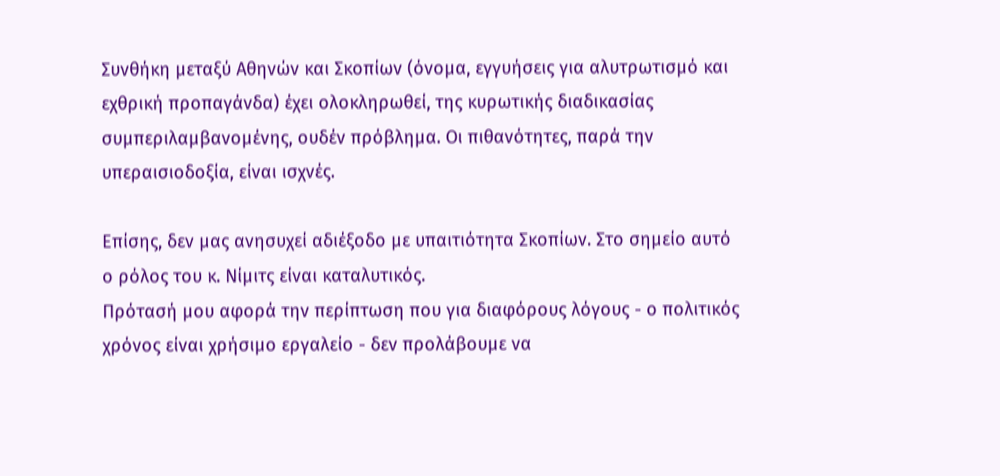Συνθήκη μεταξύ Αθηνών και Σκοπίων (όνομα, εγγυήσεις για αλυτρωτισμό και εχθρική προπαγάνδα) έχει ολοκληρωθεί, της κυρωτικής διαδικασίας συμπεριλαμβανομένης, ουδέν πρόβλημα. Οι πιθανότητες, παρά την υπεραισιοδοξία, είναι ισχνές.

Επίσης, δεν μας ανησυχεί αδιέξοδο με υπαιτιότητα Σκοπίων. Στο σημείο αυτό ο ρόλος του κ. Νίμιτς είναι καταλυτικός.
Πρότασή μου αφορά την περίπτωση που για διαφόρους λόγους - ο πολιτικός χρόνος είναι χρήσιμο εργαλείο - δεν προλάβουμε να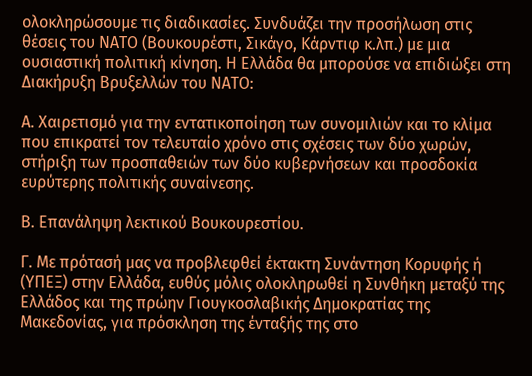ολοκληρώσουμε τις διαδικασίες. Συνδυάζει την προσήλωση στις θέσεις του ΝΑΤΟ (Βουκουρέστι, Σικάγο, Κάρντιφ κ.λπ.) με μια ουσιαστική πολιτική κίνηση. Η Ελλάδα θα μπορούσε να επιδιώξει στη Διακήρυξη Βρυξελλών του ΝΑΤΟ:

Α. Χαιρετισμό για την εντατικοποίηση των συνομιλιών και το κλίμα που επικρατεί τον τελευταίο χρόνο στις σχέσεις των δύο χωρών, στήριξη των προσπαθειών των δύο κυβερνήσεων και προσδοκία ευρύτερης πολιτικής συναίνεσης.

Β. Επανάληψη λεκτικού Βουκουρεστίου.

Γ. Με πρότασή μας να προβλεφθεί έκτακτη Συνάντηση Κορυφής ή (ΥΠΕΞ) στην Ελλάδα, ευθύς μόλις ολοκληρωθεί η Συνθήκη μεταξύ της Ελλάδος και της πρώην Γιουγκοσλαβικής Δημοκρατίας της Μακεδονίας, για πρόσκληση της ένταξής της στο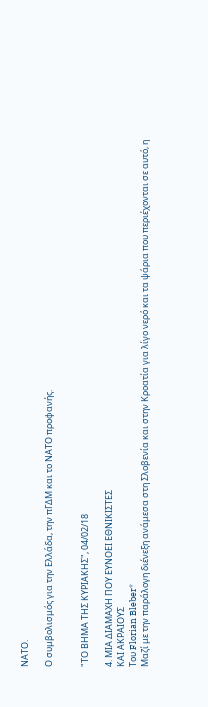ΝΑΤΟ.

Ο συμβολισμός για την Ελλάδα, την πΓΔΜ και το ΝΑΤΟ προφανής.


"ΤΟ ΒΗΜΑ ΤΗΣ ΚΥΡΙΑΚΗΣ", 04/02/18

4. ΜΙΑ ΔΙΑΜΑΧΗ ΠΟΥ ΕΥΝΟΕΙ ΕΘΝΙΚΙΣΤΕΣ
ΚΑΙ ΑΚΡΑΙΟΥΣ
Του Florian Bleber*
Μαζί με την παράλογη διένεξη ανάμεσα στη Σλοβενία και στην Κροατία για λίγο νερό και τα ψάρια που περιέχονται σε αυτό, η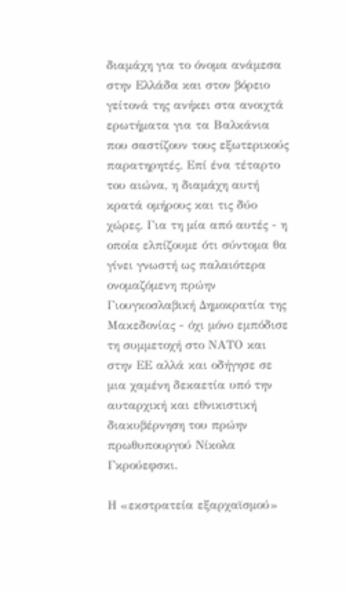διαμάχη για το όνομα ανάμεσα στην Ελλάδα και στον βόρειο γείτονά της ανήκει στα ανοιχτά ερωτήματα για τα Βαλκάνια που σαστίζουν τους εξωτερικούς παρατηρητές. Επί ένα τέταρτο του αιώνα, η διαμάχη αυτή κρατά ομήρους και τις δύο χώρες. Για τη μία από αυτές - η οποία ελπίζουμε ότι σύντομα θα γίνει γνωστή ως παλαιότερα ονομαζόμενη πρώην Γιουγκοσλαβική Δημοκρατία της Μακεδονίας - όχι μόνο εμπόδισε τη συμμετοχή στο ΝΑΤΟ και στην ΕΕ αλλά και οδήγησε σε μια χαμένη δεκαετία υπό την αυταρχική και εθνικιστική διακυβέρνηση του πρώην πρωθυπουργού Νίκολα Γκρούεφσκι.

Η «εκστρατεία εξαρχαϊσμού»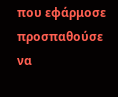που εφάρμοσε προσπαθούσε να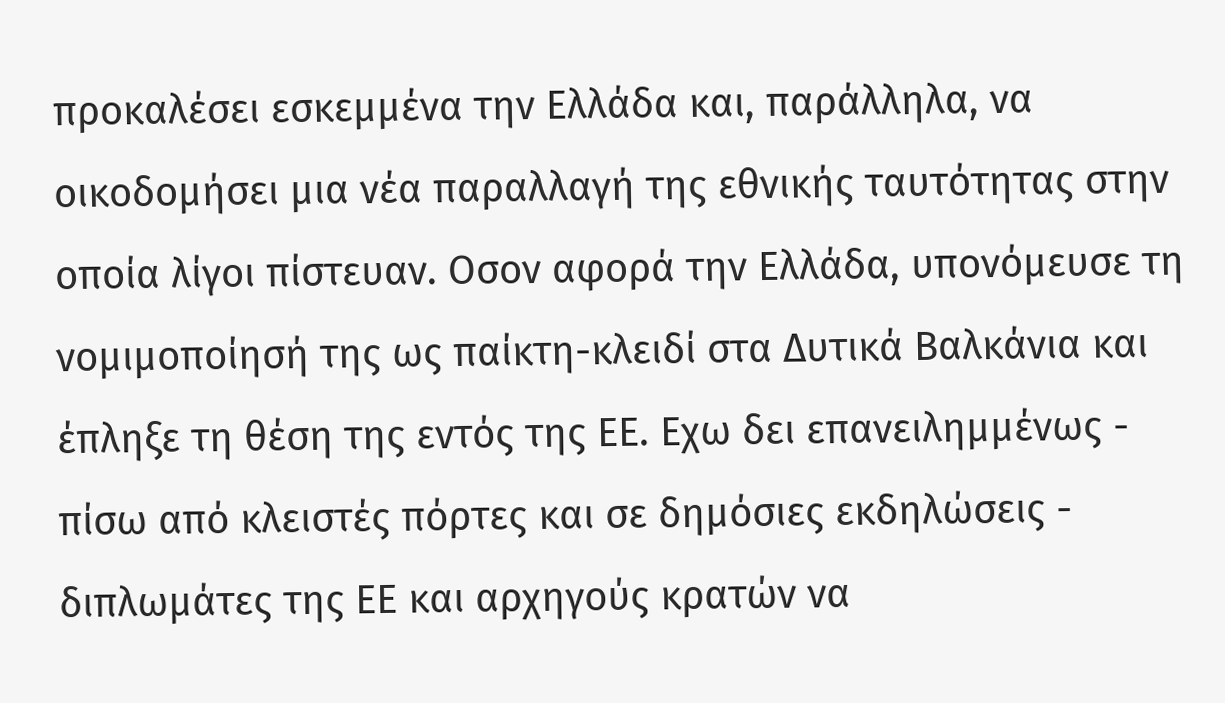προκαλέσει εσκεμμένα την Ελλάδα και, παράλληλα, να οικοδομήσει μια νέα παραλλαγή της εθνικής ταυτότητας στην οποία λίγοι πίστευαν. Οσον αφορά την Ελλάδα, υπονόμευσε τη νομιμοποίησή της ως παίκτη-κλειδί στα Δυτικά Βαλκάνια και έπληξε τη θέση της εντός της ΕΕ. Εχω δει επανειλημμένως - πίσω από κλειστές πόρτες και σε δημόσιες εκδηλώσεις - διπλωμάτες της ΕΕ και αρχηγούς κρατών να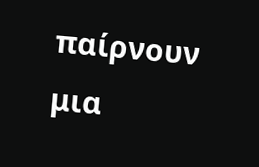παίρνουν μια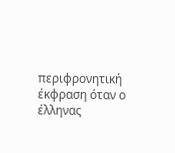περιφρονητική έκφραση όταν ο έλληνας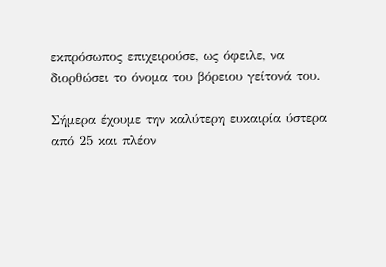εκπρόσωπος επιχειρούσε, ως όφειλε, να διορθώσει το όνομα του βόρειου γείτονά του.

Σήμερα έχουμε την καλύτερη ευκαιρία ύστερα από 25 και πλέον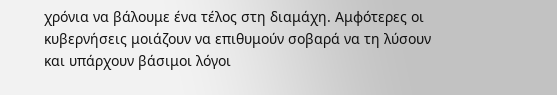χρόνια να βάλουμε ένα τέλος στη διαμάχη. Αμφότερες οι κυβερνήσεις μοιάζουν να επιθυμούν σοβαρά να τη λύσουν και υπάρχουν βάσιμοι λόγοι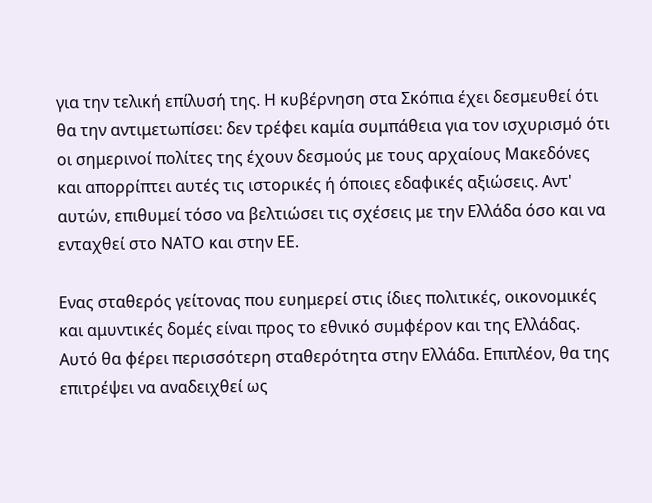για την τελική επίλυσή της. Η κυβέρνηση στα Σκόπια έχει δεσμευθεί ότι θα την αντιμετωπίσει: δεν τρέφει καμία συμπάθεια για τον ισχυρισμό ότι οι σημερινοί πολίτες της έχουν δεσμούς με τους αρχαίους Μακεδόνες και απορρίπτει αυτές τις ιστορικές ή όποιες εδαφικές αξιώσεις. Αντ' αυτών, επιθυμεί τόσο να βελτιώσει τις σχέσεις με την Ελλάδα όσο και να ενταχθεί στο ΝΑΤΟ και στην ΕΕ.

Ενας σταθερός γείτονας που ευημερεί στις ίδιες πολιτικές, οικονομικές και αμυντικές δομές είναι προς το εθνικό συμφέρον και της Ελλάδας. Αυτό θα φέρει περισσότερη σταθερότητα στην Ελλάδα. Επιπλέον, θα της επιτρέψει να αναδειχθεί ως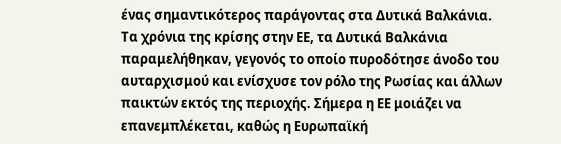ένας σημαντικότερος παράγοντας στα Δυτικά Βαλκάνια. Τα χρόνια της κρίσης στην ΕΕ, τα Δυτικά Βαλκάνια παραμελήθηκαν, γεγονός το οποίο πυροδότησε άνοδο του αυταρχισμού και ενίσχυσε τον ρόλο της Ρωσίας και άλλων παικτών εκτός της περιοχής. Σήμερα η ΕΕ μοιάζει να επανεμπλέκεται, καθώς η Ευρωπαϊκή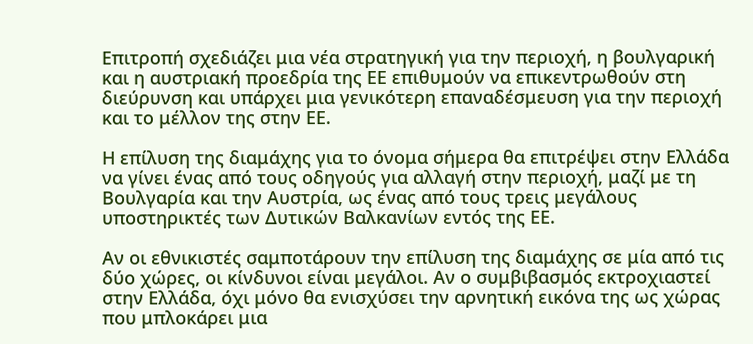Επιτροπή σχεδιάζει μια νέα στρατηγική για την περιοχή, η βουλγαρική και η αυστριακή προεδρία της ΕΕ επιθυμούν να επικεντρωθούν στη διεύρυνση και υπάρχει μια γενικότερη επαναδέσμευση για την περιοχή και το μέλλον της στην ΕΕ.

Η επίλυση της διαμάχης για το όνομα σήμερα θα επιτρέψει στην Ελλάδα να γίνει ένας από τους οδηγούς για αλλαγή στην περιοχή, μαζί με τη Βουλγαρία και την Αυστρία, ως ένας από τους τρεις μεγάλους υποστηρικτές των Δυτικών Βαλκανίων εντός της ΕΕ.

Αν οι εθνικιστές σαμποτάρουν την επίλυση της διαμάχης σε μία από τις δύο χώρες, οι κίνδυνοι είναι μεγάλοι. Αν ο συμβιβασμός εκτροχιαστεί στην Ελλάδα, όχι μόνο θα ενισχύσει την αρνητική εικόνα της ως χώρας που μπλοκάρει μια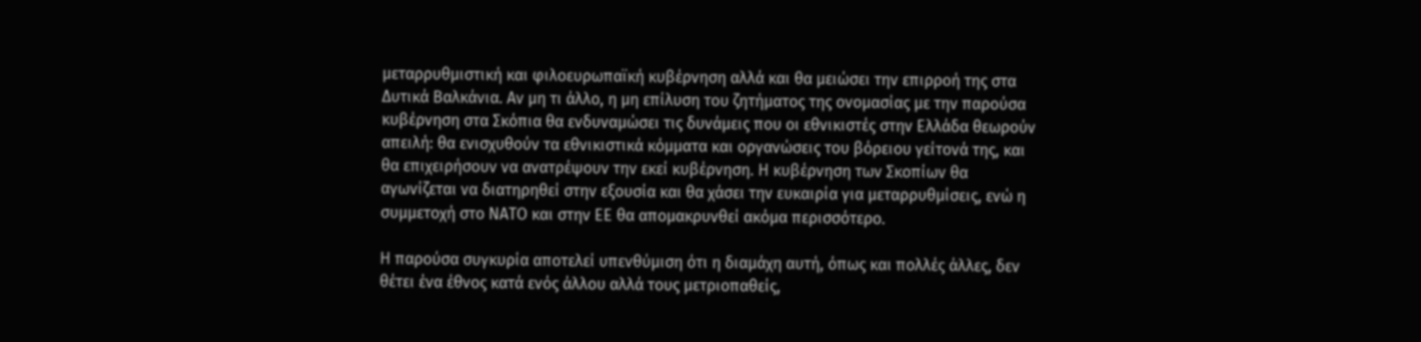μεταρρυθμιστική και φιλοευρωπαϊκή κυβέρνηση αλλά και θα μειώσει την επιρροή της στα Δυτικά Βαλκάνια. Αν μη τι άλλο, η μη επίλυση του ζητήματος της ονομασίας με την παρούσα κυβέρνηση στα Σκόπια θα ενδυναμώσει τις δυνάμεις που οι εθνικιστές στην Ελλάδα θεωρούν απειλή: θα ενισχυθούν τα εθνικιστικά κόμματα και οργανώσεις του βόρειου γείτονά της, και θα επιχειρήσουν να ανατρέψουν την εκεί κυβέρνηση. Η κυβέρνηση των Σκοπίων θα αγωνίζεται να διατηρηθεί στην εξουσία και θα χάσει την ευκαιρία για μεταρρυθμίσεις, ενώ η συμμετοχή στο ΝΑΤΟ και στην ΕΕ θα απομακρυνθεί ακόμα περισσότερο.

Η παρούσα συγκυρία αποτελεί υπενθύμιση ότι η διαμάχη αυτή, όπως και πολλές άλλες, δεν θέτει ένα έθνος κατά ενός άλλου αλλά τους μετριοπαθείς,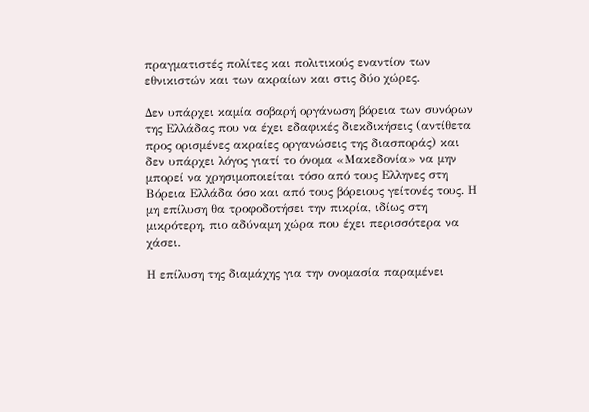πραγματιστές πολίτες και πολιτικούς εναντίον των εθνικιστών και των ακραίων και στις δύο χώρες.

Δεν υπάρχει καμία σοβαρή οργάνωση βόρεια των συνόρων της Ελλάδας που να έχει εδαφικές διεκδικήσεις (αντίθετα προς ορισμένες ακραίες οργανώσεις της διασποράς) και δεν υπάρχει λόγος γιατί το όνομα «Μακεδονία» να μην μπορεί να χρησιμοποιείται τόσο από τους Ελληνες στη Βόρεια Ελλάδα όσο και από τους βόρειους γείτονές τους. Η μη επίλυση θα τροφοδοτήσει την πικρία, ιδίως στη μικρότερη, πιο αδύναμη χώρα που έχει περισσότερα να χάσει.

Η επίλυση της διαμάχης για την ονομασία παραμένει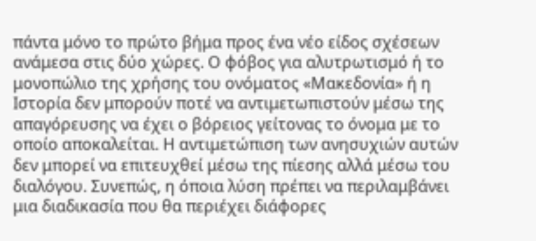πάντα μόνο το πρώτο βήμα προς ένα νέο είδος σχέσεων ανάμεσα στις δύο χώρες. Ο φόβος για αλυτρωτισμό ή το μονοπώλιο της χρήσης του ονόματος «Μακεδονία» ή η Ιστορία δεν μπορούν ποτέ να αντιμετωπιστούν μέσω της απαγόρευσης να έχει ο βόρειος γείτονας το όνομα με το οποίο αποκαλείται. Η αντιμετώπιση των ανησυχιών αυτών δεν μπορεί να επιτευχθεί μέσω της πίεσης αλλά μέσω του διαλόγου. Συνεπώς, η όποια λύση πρέπει να περιλαμβάνει μια διαδικασία που θα περιέχει διάφορες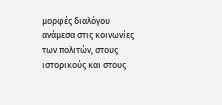μορφές διαλόγου ανάμεσα στις κοινωνίες των πολιτών, στους ιστορικούς και στους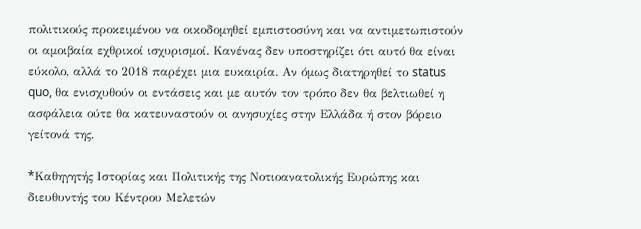πολιτικούς προκειμένου να οικοδομηθεί εμπιστοσύνη και να αντιμετωπιστούν οι αμοιβαία εχθρικοί ισχυρισμοί. Κανένας δεν υποστηρίζει ότι αυτό θα είναι εύκολο, αλλά το 2018 παρέχει μια ευκαιρία. Αν όμως διατηρηθεί το status quo, θα ενισχυθούν οι εντάσεις και με αυτόν τον τρόπο δεν θα βελτιωθεί η ασφάλεια ούτε θα κατευναστούν οι ανησυχίες στην Ελλάδα ή στον βόρειο γείτονά της.

*Kαθηγητής Ιστορίας και Πολιτικής της Νοτιοανατολικής Ευρώπης και διευθυντής του Κέντρου Μελετών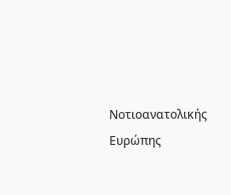Νοτιοανατολικής Ευρώπης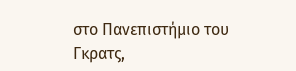στο Πανεπιστήμιο του Γκρατς,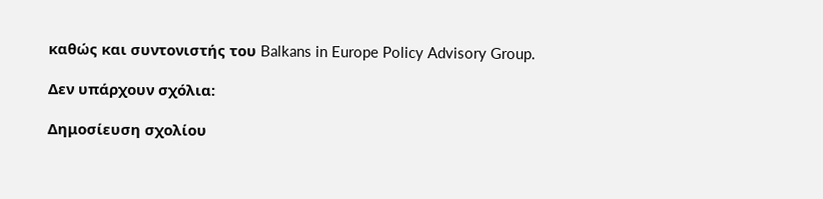καθώς και συντονιστής του Balkans in Europe Policy Advisory Group.

Δεν υπάρχουν σχόλια:

Δημοσίευση σχολίου